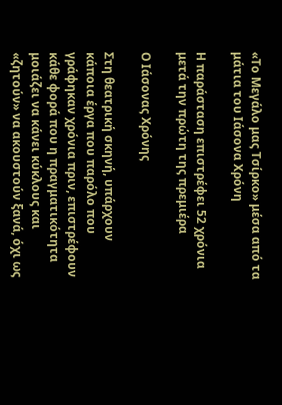«Το Μεγάλο μας Τσίρκο» μέσα από τα μάτια του Ιάσονα Χρόνη

Η παράσταση επιστρέφει 52 χρόνια μετά την πρώτη της πρεμιέρα

Ο Ιάσονας Χρόνης

Στη θεατρική σκηνή, υπάρχουν κάποια έργα που παρόλο που γράφηκαν χρόνια πριν, επιστρέφουν κάθε φορά που η πραγματικότητα μοιάζει να κάνει κύκλους και «ζητούν» να ακουστούν ξανά, όχι ως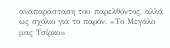αναπαράσταση του παρελθόντος, αλλά ως σχόλιο για το παρόν. «Το Μεγάλο μας Τσίρκο»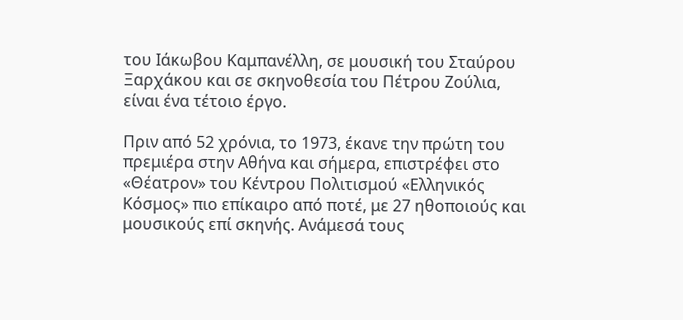του Ιάκωβου Καμπανέλλη, σε μουσική του Σταύρου Ξαρχάκου και σε σκηνοθεσία του Πέτρου Ζούλια, είναι ένα τέτοιο έργο.

Πριν από 52 χρόνια, το 1973, έκανε την πρώτη του πρεμιέρα στην Αθήνα και σήμερα, επιστρέφει στο «Θέατρον» του Κέντρου Πολιτισμού «Ελληνικός Κόσμος» πιο επίκαιρο από ποτέ, με 27 ηθοποιούς και μουσικούς επί σκηνής. Ανάμεσά τους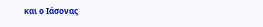και ο Ιάσονας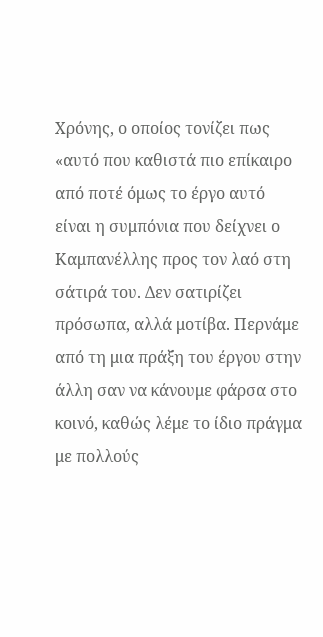Χρόνης, ο οποίος τονίζει πως «αυτό που καθιστά πιο επίκαιρο από ποτέ όμως το έργο αυτό είναι η συμπόνια που δείχνει ο Καμπανέλλης προς τον λαό στη σάτιρά του. Δεν σατιρίζει πρόσωπα, αλλά μοτίβα. Περνάμε από τη μια πράξη του έργου στην άλλη σαν να κάνουμε φάρσα στο κοινό, καθώς λέμε το ίδιο πράγμα με πολλούς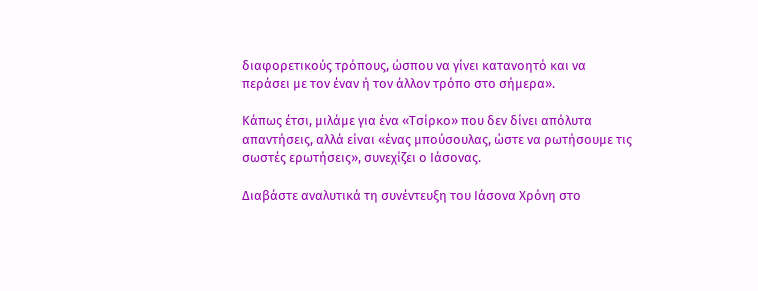διαφορετικούς τρόπους, ώσπου να γίνει κατανοητό και να περάσει με τον έναν ή τον άλλον τρόπο στο σήμερα».

Κάπως έτσι, μιλάμε για ένα «Τσίρκο» που δεν δίνει απόλυτα απαντήσεις, αλλά είναι «ένας μπούσουλας, ώστε να ρωτήσουμε τις σωστές ερωτήσεις», συνεχίζει ο Ιάσονας.

Διαβάστε αναλυτικά τη συνέντευξη του Ιάσονα Χρόνη στο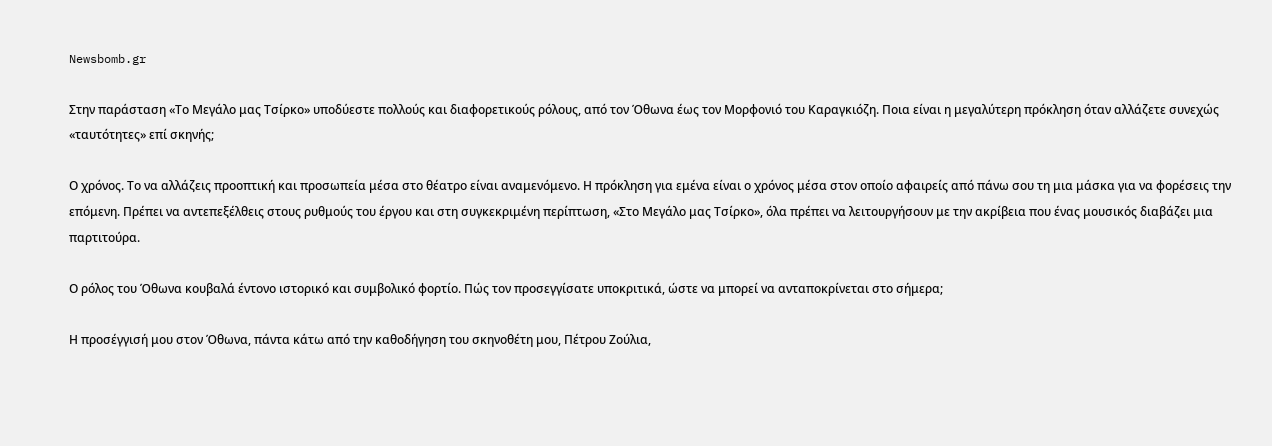Newsbomb.gr

Στην παράσταση «Το Μεγάλο μας Τσίρκο» υποδύεστε πολλούς και διαφορετικούς ρόλους, από τον Όθωνα έως τον Μορφονιό του Καραγκιόζη. Ποια είναι η μεγαλύτερη πρόκληση όταν αλλάζετε συνεχώς «ταυτότητες» επί σκηνής;

Ο χρόνος. Το να αλλάζεις προοπτική και προσωπεία μέσα στο θέατρο είναι αναμενόμενο. Η πρόκληση για εμένα είναι ο χρόνος μέσα στον οποίο αφαιρείς από πάνω σου τη μια μάσκα για να φορέσεις την επόμενη. Πρέπει να αντεπεξέλθεις στους ρυθμούς του έργου και στη συγκεκριμένη περίπτωση, «Στο Μεγάλο μας Τσίρκο», όλα πρέπει να λειτουργήσουν με την ακρίβεια που ένας μουσικός διαβάζει μια παρτιτούρα.

Ο ρόλος του Όθωνα κουβαλά έντονο ιστορικό και συμβολικό φορτίο. Πώς τον προσεγγίσατε υποκριτικά, ώστε να μπορεί να ανταποκρίνεται στο σήμερα;

Η προσέγγισή μου στον Όθωνα, πάντα κάτω από την καθοδήγηση του σκηνοθέτη μου, Πέτρου Ζούλια,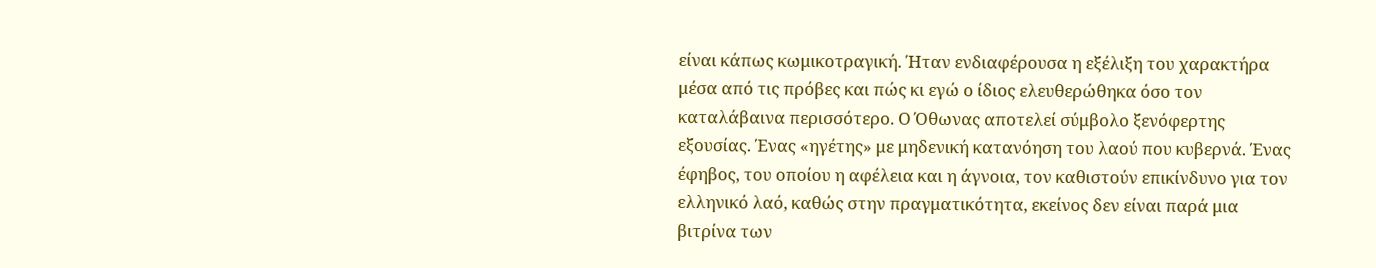είναι κάπως κωμικοτραγική. Ήταν ενδιαφέρουσα η εξέλιξη του χαρακτήρα μέσα από τις πρόβες και πώς κι εγώ ο ίδιος ελευθερώθηκα όσο τον καταλάβαινα περισσότερο. Ο Όθωνας αποτελεί σύμβολο ξενόφερτης εξουσίας. Ένας «ηγέτης» με μηδενική κατανόηση του λαού που κυβερνά. Ένας έφηβος, του οποίου η αφέλεια και η άγνοια, τον καθιστούν επικίνδυνο για τον ελληνικό λαό, καθώς στην πραγματικότητα, εκείνος δεν είναι παρά μια βιτρίνα των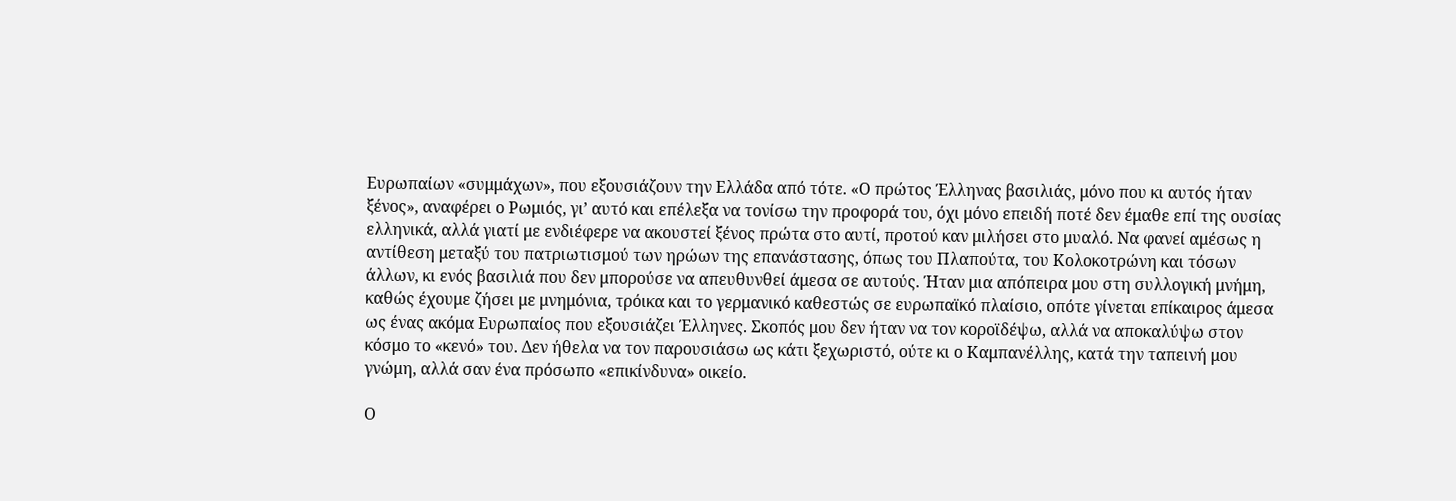Ευρωπαίων «συμμάχων», που εξουσιάζουν την Ελλάδα από τότε. «Ο πρώτος Έλληνας βασιλιάς, μόνο που κι αυτός ήταν ξένος», αναφέρει ο Ρωμιός, γι’ αυτό και επέλεξα να τονίσω την προφορά του, όχι μόνο επειδή ποτέ δεν έμαθε επί της ουσίας ελληνικά, αλλά γιατί με ενδιέφερε να ακουστεί ξένος πρώτα στο αυτί, προτού καν μιλήσει στο μυαλό. Να φανεί αμέσως η αντίθεση μεταξύ του πατριωτισμού των ηρώων της επανάστασης, όπως του Πλαπούτα, του Κολοκοτρώνη και τόσων άλλων, κι ενός βασιλιά που δεν μπορούσε να απευθυνθεί άμεσα σε αυτούς. Ήταν μια απόπειρα μου στη συλλογική μνήμη, καθώς έχουμε ζήσει με μνημόνια, τρόικα και το γερμανικό καθεστώς σε ευρωπαϊκό πλαίσιο, οπότε γίνεται επίκαιρος άμεσα ως ένας ακόμα Ευρωπαίος που εξουσιάζει Έλληνες. Σκοπός μου δεν ήταν να τον κοροϊδέψω, αλλά να αποκαλύψω στον κόσμο το «κενό» του. Δεν ήθελα να τον παρουσιάσω ως κάτι ξεχωριστό, ούτε κι ο Καμπανέλλης, κατά την ταπεινή μου γνώμη, αλλά σαν ένα πρόσωπο «επικίνδυνα» οικείο.

Ο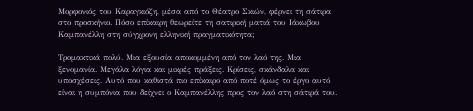Μορφονιός του Καραγκιόζη, μέσα από το Θέατρο Σκιών, φέρνει τη σάτιρα στο προσκήνιο. Πόσο επίκαιρη θεωρείτε τη σατιρική ματιά του Ιάκωβου Καμπανέλλη στη σύγχρονη ελληνική πραγματικότητα;

Τρομακτικά πολύ. Μια εξουσία αποκομμένη από τον λαό της. Μια ξενομανία. Μεγάλα λόγια και μικρές πράξεις. Κρίσεις, σκάνδαλα και υποσχέσεις. Αυτό που καθιστά πιο επίκαιρο από ποτέ όμως το έργο αυτό είναι η συμπόνια που δείχνει ο Καμπανέλλης προς τον λαό στη σάτιρά του.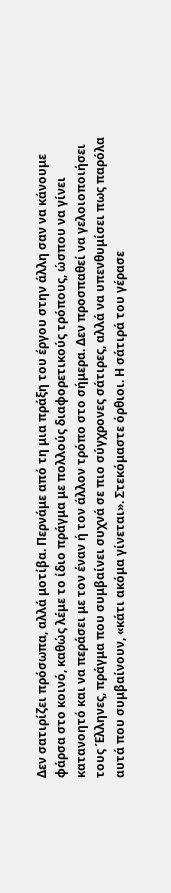Δεν σατιρίζει πρόσωπα, αλλά μοτίβα. Περνάμε από τη μια πράξη του έργου στην άλλη σαν να κάνουμε φάρσα στο κοινό, καθώς λέμε το ίδιο πράγμα με πολλούς διαφορετικούς τρόπους, ώσπου να γίνει κατανοητό και να περάσει με τον έναν ή τον άλλον τρόπο στο σήμερα. Δεν προσπαθεί να γελοιοποιήσει τους Έλληνες, πράγμα που συμβαίνει συχνά σε πιο σύγχρονες σάτιρες, αλλά να υπενθυμίσει πως παρόλα αυτά που συμβαίνουν, «κάτι ακόμα γίνεται». Στεκόμαστε όρθιοι. Η σάτιρά του γέρασε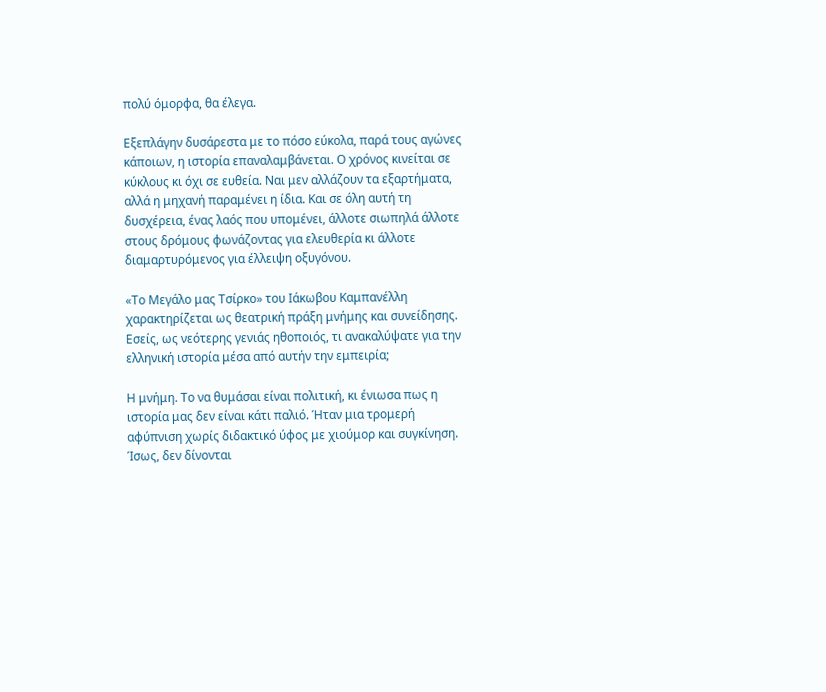πολύ όμορφα, θα έλεγα.

Εξεπλάγην δυσάρεστα με το πόσο εύκολα, παρά τους αγώνες κάποιων, η ιστορία επαναλαμβάνεται. Ο χρόνος κινείται σε κύκλους κι όχι σε ευθεία. Ναι μεν αλλάζουν τα εξαρτήματα, αλλά η μηχανή παραμένει η ίδια. Και σε όλη αυτή τη δυσχέρεια, ένας λαός που υπομένει, άλλοτε σιωπηλά άλλοτε στους δρόμους φωνάζοντας για ελευθερία κι άλλοτε διαμαρτυρόμενος για έλλειψη οξυγόνου.

«Το Μεγάλο μας Τσίρκο» του Ιάκωβου Καμπανέλλη χαρακτηρίζεται ως θεατρική πράξη μνήμης και συνείδησης. Εσείς, ως νεότερης γενιάς ηθοποιός, τι ανακαλύψατε για την ελληνική ιστορία μέσα από αυτήν την εμπειρία;

Η μνήμη. Το να θυμάσαι είναι πολιτική, κι ένιωσα πως η ιστορία μας δεν είναι κάτι παλιό. Ήταν μια τρομερή αφύπνιση χωρίς διδακτικό ύφος με χιούμορ και συγκίνηση. Ίσως, δεν δίνονται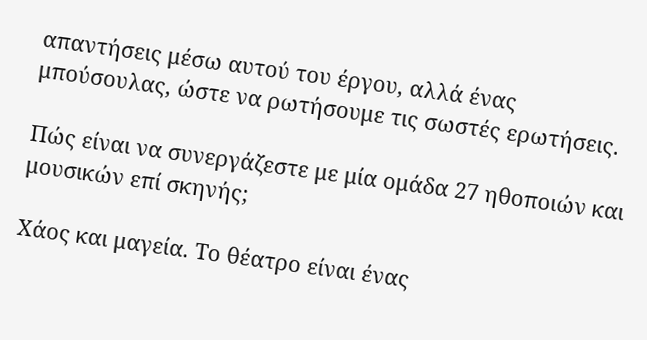απαντήσεις μέσω αυτού του έργου, αλλά ένας μπούσουλας, ώστε να ρωτήσουμε τις σωστές ερωτήσεις.

Πώς είναι να συνεργάζεστε με μία ομάδα 27 ηθοποιών και μουσικών επί σκηνής;

Χάος και μαγεία. Το θέατρο είναι ένας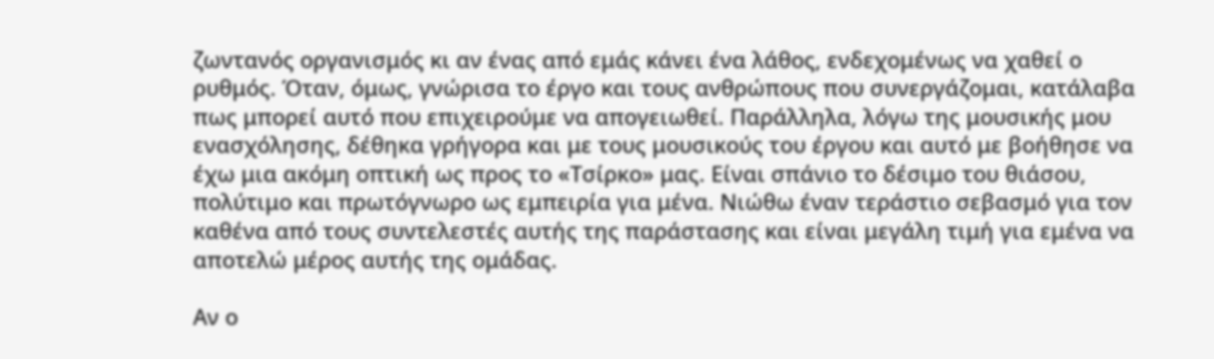ζωντανός οργανισμός κι αν ένας από εμάς κάνει ένα λάθος, ενδεχομένως να χαθεί ο ρυθμός. Όταν, όμως, γνώρισα το έργο και τους ανθρώπους που συνεργάζομαι, κατάλαβα πως μπορεί αυτό που επιχειρούμε να απογειωθεί. Παράλληλα, λόγω της μουσικής μου ενασχόλησης, δέθηκα γρήγορα και με τους μουσικούς του έργου και αυτό με βοήθησε να έχω μια ακόμη οπτική ως προς το «Τσίρκο» μας. Είναι σπάνιο το δέσιμο του θιάσου, πολύτιμο και πρωτόγνωρο ως εμπειρία για μένα. Νιώθω έναν τεράστιο σεβασμό για τον καθένα από τους συντελεστές αυτής της παράστασης και είναι μεγάλη τιμή για εμένα να αποτελώ μέρος αυτής της ομάδας.

Αν ο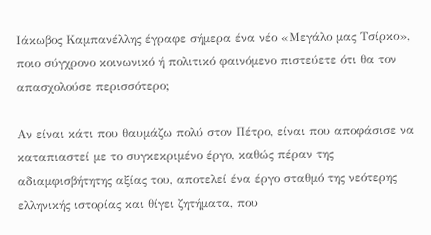Ιάκωβος Καμπανέλλης έγραφε σήμερα ένα νέο «Μεγάλο μας Τσίρκο», ποιο σύγχρονο κοινωνικό ή πολιτικό φαινόμενο πιστεύετε ότι θα τον απασχολούσε περισσότερο;

Αν είναι κάτι που θαυμάζω πολύ στον Πέτρο, είναι που αποφάσισε να καταπιαστεί με το συγκεκριμένο έργο, καθώς πέραν της αδιαμφισβήτητης αξίας του, αποτελεί ένα έργο σταθμό της νεότερης ελληνικής ιστορίας και θίγει ζητήματα, που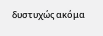δυστυχώς ακόμα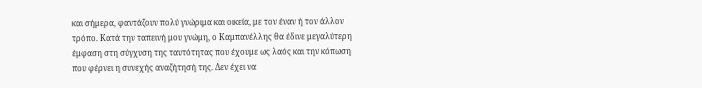και σήμερα, φαντάζουν πολύ γνώριμα και οικεία, με τον έναν ή τον άλλον τρόπο. Κατά την ταπεινή μου γνώμη, ο Καμπανέλλης θα έδινε μεγαλύτερη έμφαση στη σύγχυση της ταυτότητας που έχουμε ως λαός και την κόπωση που φέρνει η συνεχής αναζήτησή της. Δεν έχει να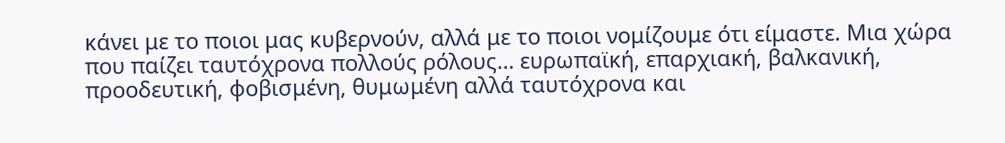κάνει με το ποιοι μας κυβερνούν, αλλά με το ποιοι νομίζουμε ότι είμαστε. Μια χώρα που παίζει ταυτόχρονα πολλούς ρόλους… ευρωπαϊκή, επαρχιακή, βαλκανική, προοδευτική, φοβισμένη, θυμωμένη αλλά ταυτόχρονα και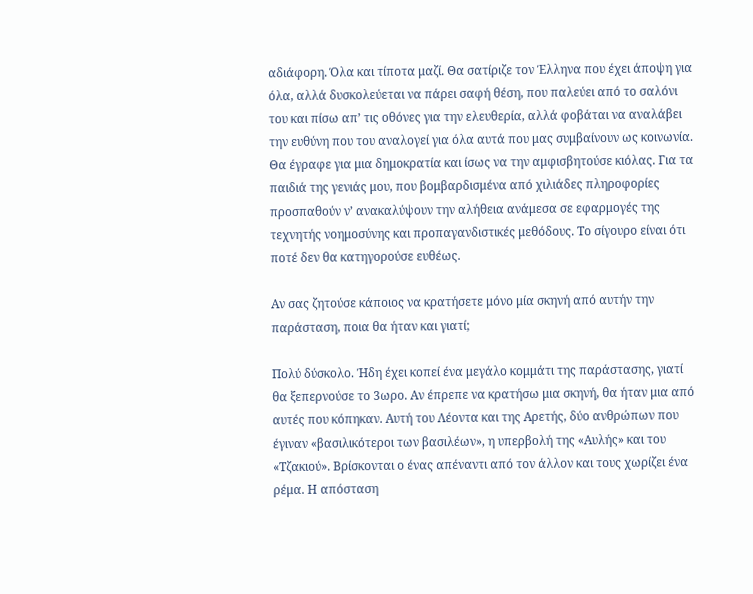αδιάφορη. Όλα και τίποτα μαζί. Θα σατίριζε τον Έλληνα που έχει άποψη για όλα, αλλά δυσκολεύεται να πάρει σαφή θέση, που παλεύει από το σαλόνι του και πίσω απ’ τις οθόνες για την ελευθερία, αλλά φοβάται να αναλάβει την ευθύνη που του αναλογεί για όλα αυτά που μας συμβαίνουν ως κοινωνία. Θα έγραφε για μια δημοκρατία και ίσως να την αμφισβητούσε κιόλας. Για τα παιδιά της γενιάς μου, που βομβαρδισμένα από χιλιάδες πληροφορίες προσπαθούν ν’ ανακαλύψουν την αλήθεια ανάμεσα σε εφαρμογές της τεχνητής νοημοσύνης και προπαγανδιστικές μεθόδους. Το σίγουρο είναι ότι ποτέ δεν θα κατηγορούσε ευθέως.

Αν σας ζητούσε κάποιος να κρατήσετε μόνο μία σκηνή από αυτήν την παράσταση, ποια θα ήταν και γιατί;

Πολύ δύσκολο. Ήδη έχει κοπεί ένα μεγάλο κομμάτι της παράστασης, γιατί θα ξεπερνούσε το 3ωρο. Αν έπρεπε να κρατήσω μια σκηνή, θα ήταν μια από αυτές που κόπηκαν. Αυτή του Λέοντα και της Αρετής, δύο ανθρώπων που έγιναν «βασιλικότεροι των βασιλέων», η υπερβολή της «Αυλής» και του «Τζακιού». Βρίσκονται ο ένας απέναντι από τον άλλον και τους χωρίζει ένα ρέμα. Η απόσταση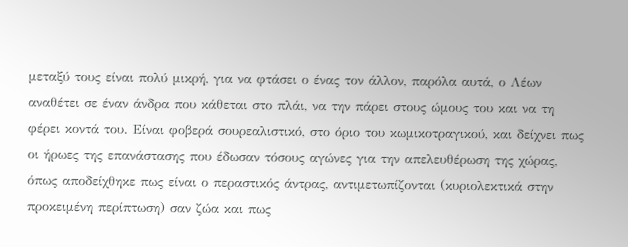μεταξύ τους είναι πολύ μικρή, για να φτάσει ο ένας τον άλλον, παρόλα αυτά, ο Λέων αναθέτει σε έναν άνδρα που κάθεται στο πλάι, να την πάρει στους ώμους του και να τη φέρει κοντά του. Είναι φοβερά σουρεαλιστικό, στο όριο του κωμικοτραγικού, και δείχνει πως οι ήρωες της επανάστασης που έδωσαν τόσους αγώνες για την απελευθέρωση της χώρας, όπως αποδείχθηκε πως είναι ο περαστικός άντρας, αντιμετωπίζονται (κυριολεκτικά στην προκειμένη περίπτωση) σαν ζώα και πως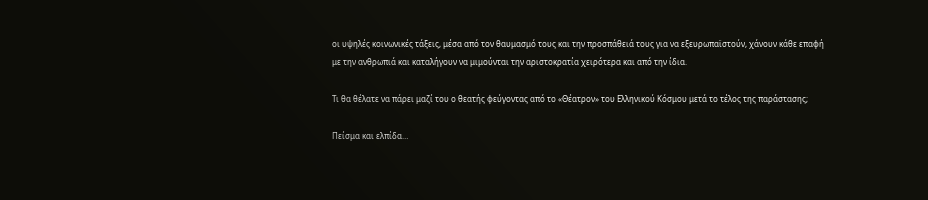οι υψηλές κοινωνικές τάξεις, μέσα από τον θαυμασμό τους και την προσπάθειά τους για να εξευρωπαϊστούν, χάνουν κάθε επαφή με την ανθρωπιά και καταλήγουν να μιμούνται την αριστοκρατία χειρότερα και από την ίδια.

Τι θα θέλατε να πάρει μαζί του ο θεατής φεύγοντας από το «Θέατρον» του Ελληνικού Κόσμου μετά το τέλος της παράστασης;

Πείσμα και ελπίδα…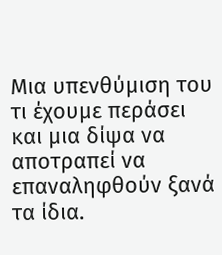Μια υπενθύμιση του τι έχουμε περάσει και μια δίψα να αποτραπεί να επαναληφθούν ξανά τα ίδια.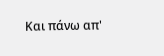Και πάνω απ'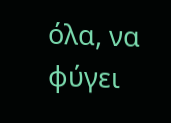όλα, να φύγει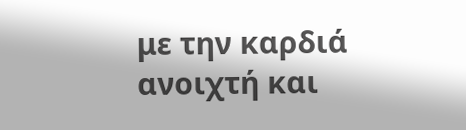με την καρδιά ανοιχτή και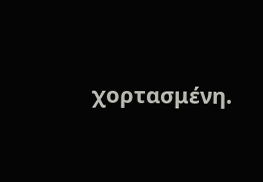χορτασμένη.